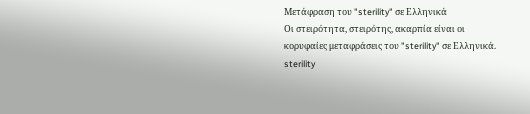Μετάφραση του "sterility" σε Ελληνικά
Οι στειρότητα, στειρότης, ακαρπία είναι οι κορυφαίες μεταφράσεις του "sterility" σε Ελληνικά.
sterility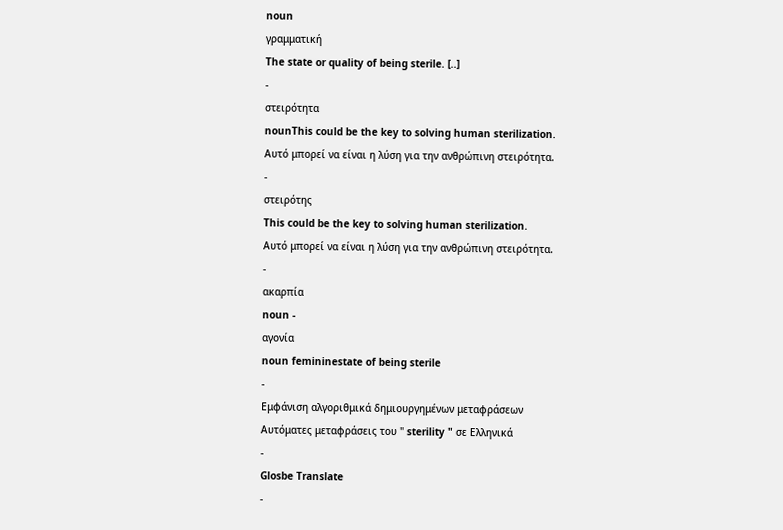noun
γραμματική
The state or quality of being sterile. [..]
-
στειρότητα
nounThis could be the key to solving human sterilization.
Αυτό μπορεί να είναι η λύση για την ανθρώπινη στειρότητα.
-
στειρότης
This could be the key to solving human sterilization.
Αυτό μπορεί να είναι η λύση για την ανθρώπινη στειρότητα.
-
ακαρπία
noun -
αγονία
noun femininestate of being sterile
-
Εμφάνιση αλγοριθμικά δημιουργημένων μεταφράσεων
Αυτόματες μεταφράσεις του " sterility " σε Ελληνικά
-
Glosbe Translate
-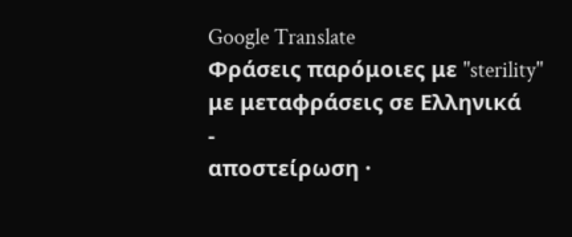Google Translate
Φράσεις παρόμοιες με "sterility" με μεταφράσεις σε Ελληνικά
-
αποστείρωση ·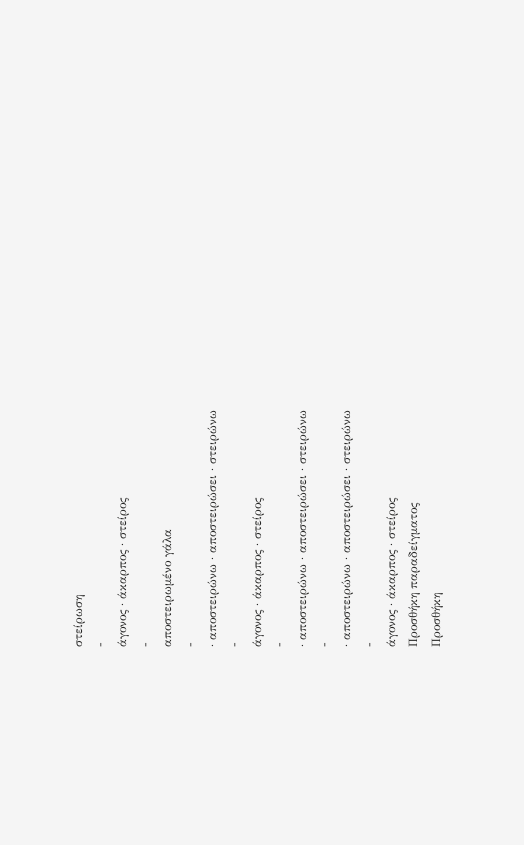στείρωση
-
άγονος · άκαρπος · στείρος
-
αποστειρωμένο γάλα
-
· αποστειρώνω · αποστειρώσει · στειρώνω
-
άγονος · άκαρπος · στείρος
-
· αποστειρώνω · αποστειρώσει · στειρώνω
-
· αποστειρώνω · αποστειρώσει · στειρώνω
-
άγονος · άκαρπος · στείρος
Προσθήκη παραδείγματος
Προσθήκη